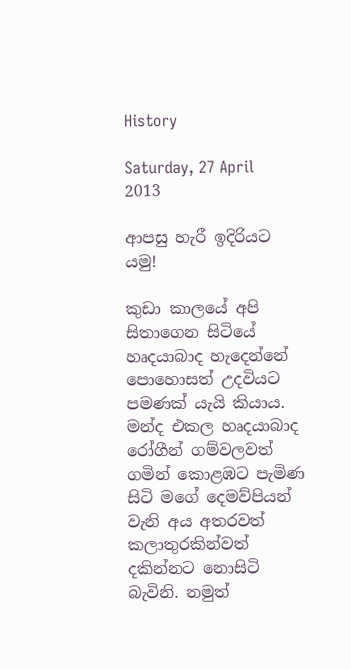History

Saturday, 27 April 2013

ආපසු හැරී ඉදිරියට යමු!

කුඩා කාලයේ අපි සිතාගෙන සිටියේ හෘදයාබාද හැදෙන්නේ පොහොසත් උදවියට පමණක් යැයි කියාය. මන්ද එකල හෘදයාබාද රෝගීන් ගම්වලවත් ගමින් කොළඹට පැමිණ සිටි මගේ දෙමව්පියන් වැනි අය අතරවත් කලාතුරකින්වත් දකින්නට නොසිටි බැවිනි. නමුත්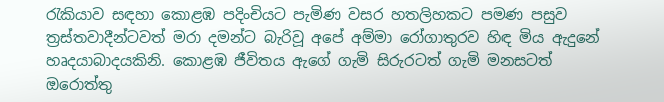රැකියාව සඳහා කොළඹ පදිංචියට පැමිණ වසර හතලිහකට පමණ පසුව ත්‍රස්තවාදීන්ටවත් මරා දමන්ට බැරිවූ අපේ අම්මා රෝගාතුරව හිඳ මිය ඇදුනේ හෘදයාබාදයකිනි. කොළඹ ජීවිතය ඇගේ ගැමි සිරුරටත් ගැමි මනසටත් ඔරොත්තු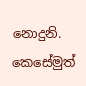නොදුනි. කෙසේමුත්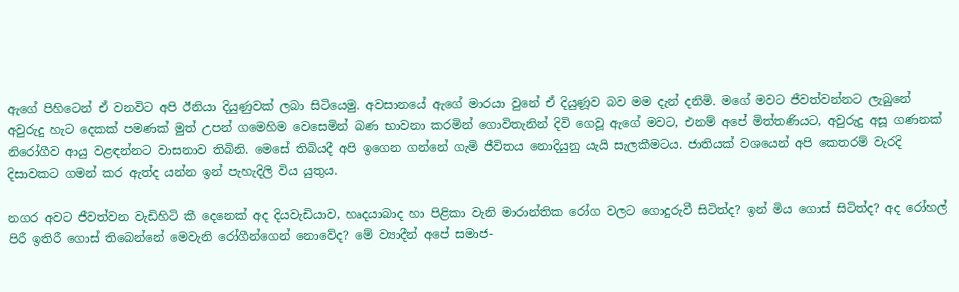ඇගේ පිහිටෙන් ඒ වනවිට අපි ඊනියා දියුණුවක් ලබා සිටියෙමු. අවසානයේ ඇගේ මාරයා වුනේ ඒ දියුණූව බව මම දැන් දනිමි. මගේ මවට ජීවත්වන්නට ලැබුනේ අවුරුදු හැට දෙකක් පමණක් මුත් උපන් ගමෙහිම වෙසෙමින් බණ භාවනා කරමින් ගොවිතැනින් දිවි ගෙවූ ඇගේ මවට, එනම් අපේ මිත්තණියට, අවුරුදු අසූ ගණනක් නිරෝගීව ආයු වළඳන්නට වාසනාව තිබිනි. මෙසේ තිබියදී අපි ඉගෙන ගන්නේ ගැමි ජීවිතය නොදියුනු යැයි සැලකීමටය. ජාතියක් වශයෙන් අපි කෙතරම් වැරදි දිසාවකට ගමන් කර ඇත්ද යන්න ඉන් පැහැදිලි විය යුතුය.

නගර අවට ජීවත්වන වැඩිහිටි කී දෙනෙක් අද දියවැඩියාව, හෘදයාබාද හා පිළිකා වැනි මාරාන්තික රෝග වලට ගොදුරුවී සිටිත්ද? ඉන් මිය ගොස් සිටිත්ද? අද රෝහල් පිරී ඉතිරී ගොස් තිබෙන්නේ මෙවැනි රෝගීන්ගෙන් නොවේද? මේ ව්‍යාදීන් අපේ සමාජ-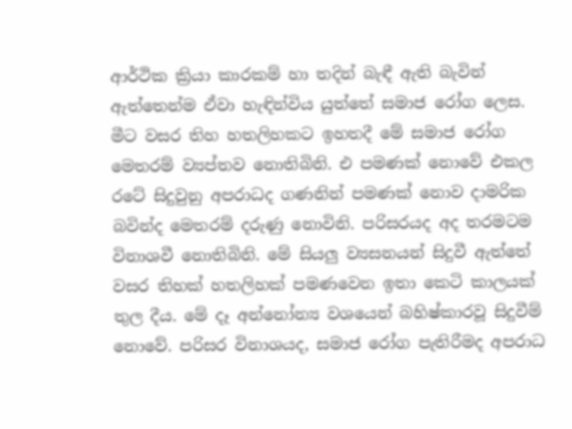ආර්ථික ක්‍රියා කාරකම් හා තදින් බැඳී ඇති බැවින් ඇත්තෙන්ම ඒවා හැඳින්විය යුත්තේ සමාජ රෝග ලෙස. මීට වසර තිහ හතලිහකට ඉහතදී මේ සමාජ රෝග මෙතරම් ව්‍යප්තව නොතිබිනි. එ පමණක් නොවේ එකල රටේ සිදුවුනු අපරාධද ගණනින් පමණක් නොව දාමරික බවින්ද මෙතරම් දරුණු නොවිනි. පරිසරයද අද තරමටම විනාශවී නොතිබිනි. මේ සියලු ව්‍යසනයන් සිදුවී ඇත්තේ වසර තිහක් හතලිහක් පමණවෙන ඉතා කෙටි කාලයක් තුල දීය. මේ දෑ අන්නෝන්‍ය වශයෙන් බහිෂ්කාරවූ සිදුවීම් නොවේ. පරිසර විනාශයද, සමාජ රෝග පැතිරීමද අපරාධ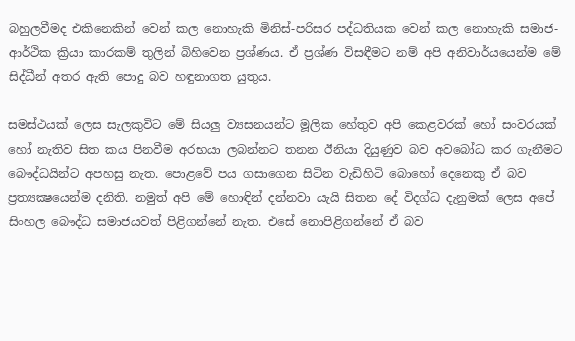බහුලවීමද එකිනෙකින් වෙන් කල නොහැකි මිනිස්-පරිසර පද්ධතියක වෙන් කල නොහැකි සමාජ-ආර්ථික ක්‍රියා කාරකම් තුලින් බිහිවෙන ප්‍රශ්ණය. ඒ ප්‍රශ්ණ විසඳීමට නම් අපි අනිවාර්යයෙන්ම මේ සිද්ධීන් අතර ඇති පොදු බව හඳුනාගත යුතුය.

සමස්ථයක් ලෙස සැලකුවිට මේ සියලු ව්‍යසනයන්ට මූලික හේතුව අපි කෙළවරක් හෝ සංවරයක් හෝ නැතිව සිත කය පිනවීම අරභයා ලබන්නට තනන ඊනියා දියුණුව බව අවබෝධ කර ගැනීමට බෞද්ධයින්ට අපහසු නැත. පොළවේ පය ගසාගෙන සිටින වැඩිහිටි බොහෝ දෙනෙකු ඒ බව ප්‍රත්‍යක්‍ෂයෙන්ම දනිති. නමුත් අපි මේ හොඳින් දන්නවා යැයි සිතන දේ විදග්ධ දැනුමක් ලෙස අපේ සිංහල බෞද්ධ සමාජයවත් පිළිගන්නේ නැත. එසේ නොපිළිගන්නේ ඒ බව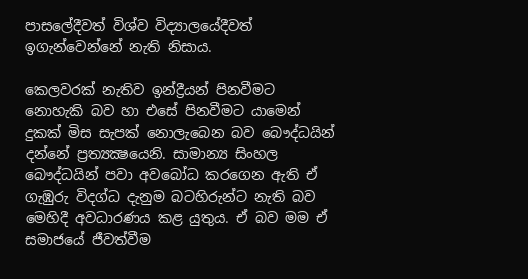පාසලේදීවත් විශ්ව විද්‍යාලයේදීවත් ඉගැන්වෙන්නේ නැති නිසාය.

කෙලවරක් නැතිව ඉන්ද්‍රීයන් පිනවීමට නොහැකි බව හා එසේ පිනවීමට යාමෙන් දුකක් මිස සැපක් නොලැබෙන බව බෞද්ධයින් දන්නේ ප්‍රත්‍යක්‍ෂයෙනි. සාමාන්‍ය සිංහල බෞද්ධයින් පවා අවබෝධ කරගෙන ඇති ඒ ගැඹුරු විදග්ධ දැනුම බටහිරුන්ට නැති බව මෙහිදී අවධාරණය කළ යුතුය. ඒ බව මම ඒ සමාජයේ ජීවත්වීම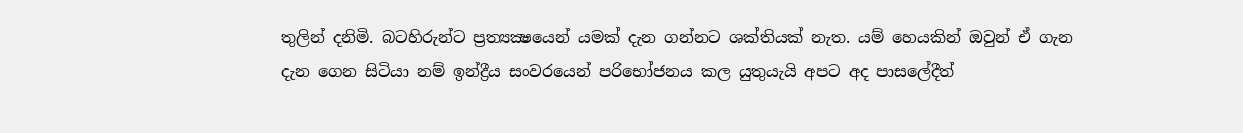තුලින් දනිමි. බටහිරුන්ට ප්‍රත්‍යක්‍ෂයෙන් යමක් දැන ගන්නට ශක්තියක් නැත. යම් හෙයකින් ඔවුන් ඒ ගැන දැන ගෙන සිටියා නම් ඉන්ද්‍රීය සංවරයෙන් පරිභෝජනය කල යුතුයැයි අපට අද පාසලේදීත්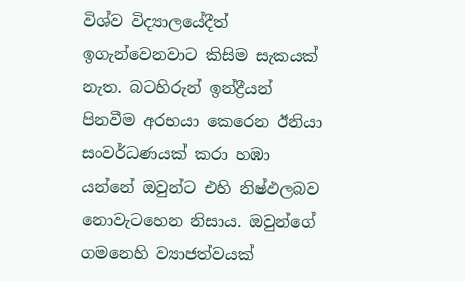විශ්ව විද්‍යාලයේදීත් ඉගැන්වෙනවාට කිසිම සැකයක් නැත. බටහිරුන් ඉන්ද්‍රීයන් පිනවීම අරභයා කෙරෙන ඊනියා සංවර්ධණයක් කරා හඹා යන්නේ ඔවුන්ට එහි නිෂ්ඵලබව නොවැටහෙන නිසාය. ඔවුන්ගේ ගමනෙහි ව්‍යාජත්වයක්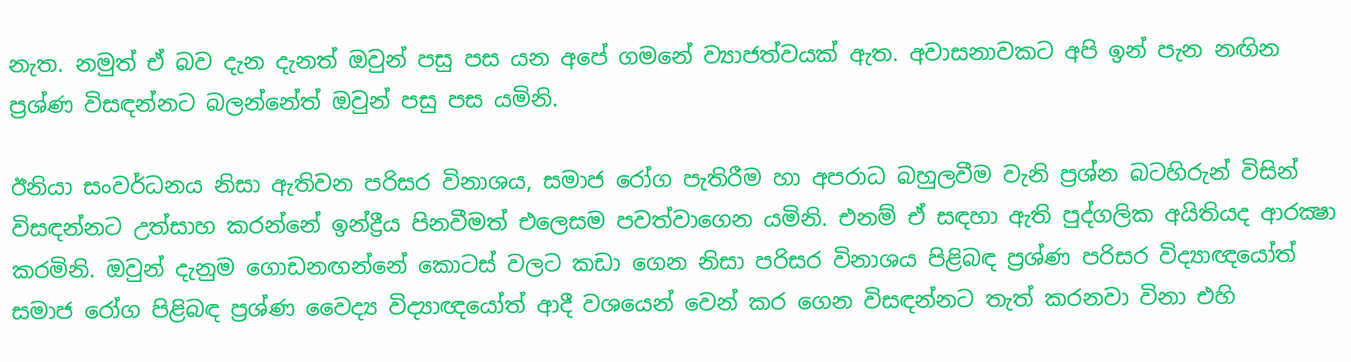නැත. නමුත් ඒ බව දැන දැනත් ඔවුන් පසු පස යන අපේ ගමනේ ව්‍යාජත්වයක් ඇත. අවාසනාවකට අපි ඉන් පැන නඟින ප්‍රශ්ණ විසඳන්නට බලන්නේත් ඔවුන් පසු පස යමිනි.

ඊනියා සංවර්ධනය නිසා ඇතිවන පරිසර විනාශය, සමාජ රෝග පැතිරීම හා අපරාධ බහුලවීම වැනි ප්‍රශ්න බටහිරුන් විසින් විසඳන්නට උත්සාහ කරන්නේ ඉන්ද්‍රීය පිනවීමත් එලෙසම පවත්වාගෙන යමිනි. එනම් ඒ සඳහා ඇති පුද්ගලික අයිතියද ආරක්‍ෂා කරමිනි. ඔවුන් දැනුම ගොඩනඟන්නේ කොටස් වලට කඩා ගෙන නිසා පරිසර විනාශය පිළිබඳ ප්‍රශ්ණ පරිසර විද්‍යාඥයෝත් සමාජ රෝග පිළිබඳ ප්‍රශ්ණ වෛද්‍ය විද්‍යාඥයෝත් ආදී වශයෙන් වෙන් කර ගෙන විසඳන්නට තැත් කරනවා විනා එහි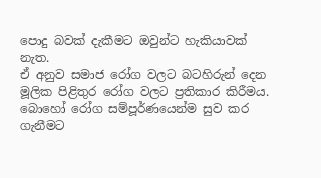පොදු බවක් දැකීමට ඔවුන්ට හැකියාවක් නැත.
ඒ අනුව සමාජ රෝග වලට බටහිරුන් දෙන මූලික පිළිතුර රෝග වලට ප්‍රතිකාර කිරීමය. බොහෝ රෝග සම්පූර්ණයෙන්ම සුව කර ගැනීමට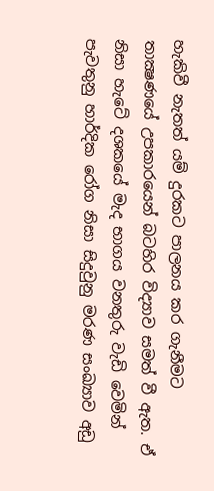හැකිවී නැතත් යම් දුරකට පාලනය කර ගැනීමට තාක්‍ෂණයේ උපකාරයෙන් බටහිර විද්‍යාව සමත් වී ඇත. ඒ නිසා හැටේ දශකයේ මැද භාගය වනතුරු වැඩි වෙමින් පැවතුනු හාර්දික රෝග නිසා සිදුවුනු මරණ සංඛ්‍යාව අඩු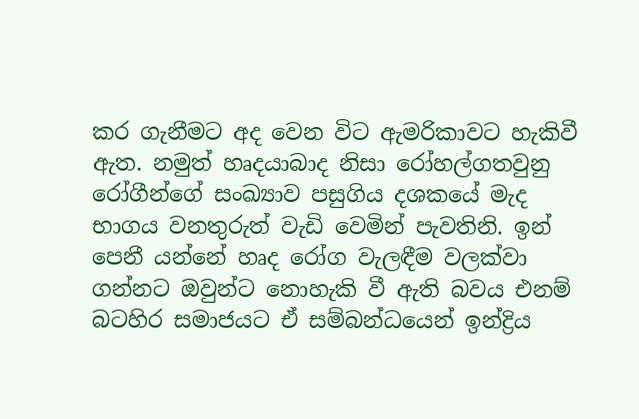කර ගැනීමට අද වෙන විට ඇමරිකාවට හැකිවී ඇත. නමුත් හෘදයාබාද නිසා රෝහල්ගතවුනු රෝගීන්ගේ සංඛ්‍යාව පසුගිය දශකයේ මැද භාගය වනතුරුත් වැඩි වෙමින් පැවතිනි. ඉන් පෙනී යන්නේ හෘද රෝග වැලඳීම වලක්වා ගන්නට ඔවුන්ට නොහැකි වී ඇති බවය එනම් බටහිර සමාජයට ඒ සම්බන්ධයෙන් ඉන්ද්‍රිය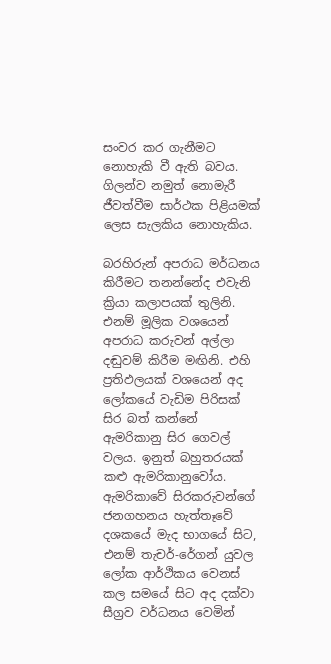සංවර කර ගැනීමට නොහැකි වී ඇති බවය. ගිලන්ව නමුත් නොමැරී ජීවත්වීම සාර්ථක පිළියමක් ලෙස සැලකිය නොහැකිය.

බරහිරුන් අපරාධ මර්ධනය කිරීමට තනන්නේද එවැනි ක්‍රියා කලාපයක් තුලිනි. එනම් මූලික වශයෙන් අපරාධ කරුවන් අල්ලා දඬුවම් කිරීම මඟිනි. එහි ප්‍රතිඵලයක් වශයෙන් අද ලෝකයේ වැඩිම පිරිසක් සිර බත් කන්නේ ඇමරිකානු සිර ගෙවල් වලය. ඉනුත් බහුතරයක් කළු ඇමරිකානුවෝය. ඇමරිකාවේ සිරකරුවන්ගේ ජනගහනය හැත්තෑවේ දශකයේ මැද භාගයේ සිට, එනම් තැචර්-රේගන් යුවල ලෝක ආර්ථිකය වෙනස් කල සමයේ සිට අද දක්වා සීග්‍රව වර්ධනය වෙමින්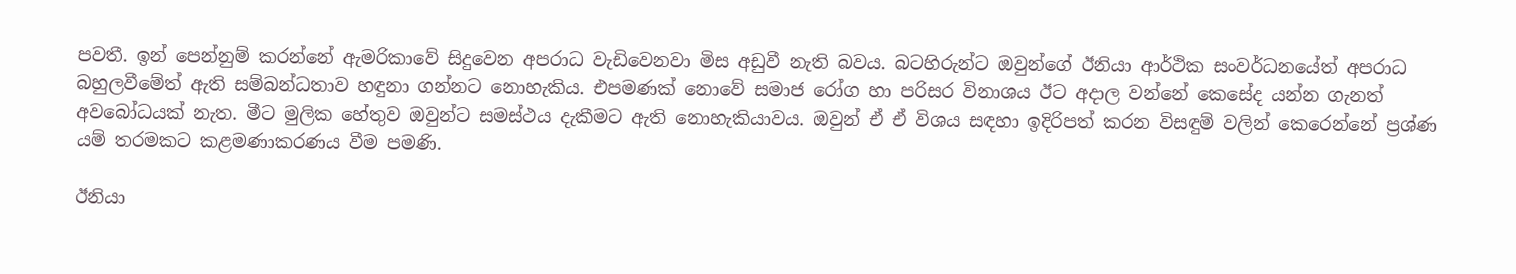පවතී. ඉන් පෙන්නුම් කරන්නේ ඇමරිකාවේ සිදුවෙන අපරාධ වැඩිවෙනවා මිස අඩුවී නැති බවය. බටහිරුන්ට ඔවුන්ගේ ඊනියා ආර්ථික සංවර්ධනයේත් අපරාධ බහුලවීමේත් ඇති සම්බන්ධතාව හඳුනා ගන්නට නොහැකිය. එපමණක් නොවේ සමාජ රෝග හා පරිසර විනාශය ඊට අදාල වන්නේ කෙසේද යන්න ගැනත් අවබෝධයක් නැත. මීට මුලික හේතුව ඔවුන්ට සමස්ථය දැකීමට ඇති නොහැකියාවය. ඔවුන් ඒ ඒ විශය සඳහා ඉදිරිපත් කරන විසඳුම් වලින් කෙරෙන්නේ ප්‍රශ්ණ යම් තරමකට කළමණාකරණය වීම පමණි.

ඊනියා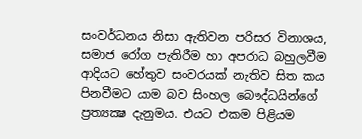සංවර්ධනය නිසා ඇතිවන පරිසර විනාශය, සමාජ රෝග පැතිරීම හා අපරාධ බහුලවීම ආදියට හේතුව සංවරයක් නැතිව සිත කය පිනවීමට යාම බව සිංහල බෞද්ධයින්ගේ ප්‍රත්‍යක්‍ෂ දැනුමය. එයට එකම පිළියම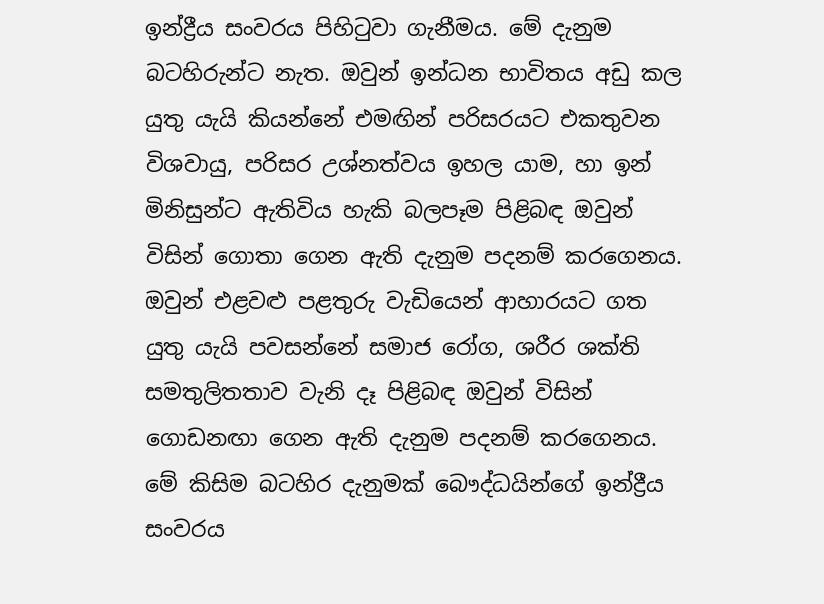ඉන්ද්‍රීය සංවරය පිහිටුවා ගැනීමය. මේ දැනුම බටහිරුන්ට නැත. ඔවුන් ඉන්ධන භාවිතය අඩු කල යුතු යැයි කියන්නේ එමඟින් පරිසරයට එකතුවන විශවායු, පරිසර උශ්නත්වය ඉහල යාම, හා ඉන් මිනිසුන්ට ඇතිවිය හැකි බලපෑම පිළිබඳ ඔවුන් විසින් ගොතා ගෙන ඇති දැනුම පදනම් කරගෙනය. ඔවුන් එළවළු පළතුරු වැඩියෙන් ආහාරයට ගත යුතු යැයි පවසන්නේ සමාජ රෝග, ශරීර ශක්ති සමතුලිතතාව වැනි දෑ පිළිබඳ ඔවුන් විසින් ගොඩනඟා ගෙන ඇති දැනුම පදනම් කරගෙනය. මේ කිසිම බටහිර දැනුමක් බෞද්ධයින්ගේ ඉන්ද්‍රීය සංවරය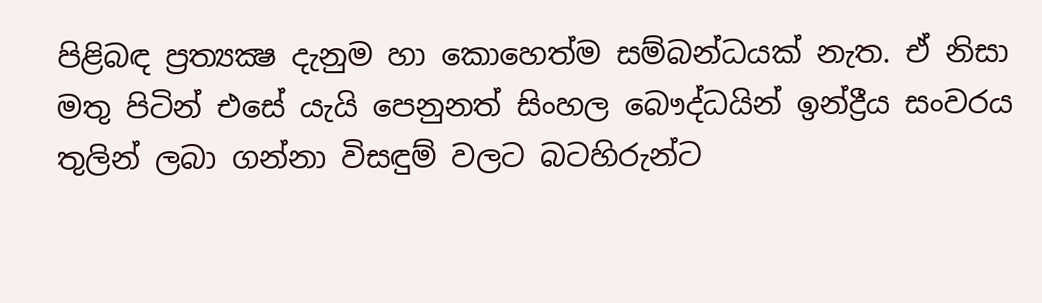පිළිබඳ ප්‍රත්‍යක්‍ෂ දැනුම හා කොහෙත්ම සම්බන්ධයක් නැත. ඒ නිසා මතු පිටින් එසේ යැයි පෙනුනත් සිංහල බෞද්ධයින් ඉන්ද්‍රීය සංවරය තුලින් ලබා ගන්නා විසඳුම් වලට බටහිරුන්ට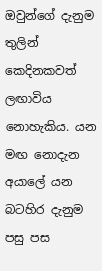ඔවුන්ගේ දැනුම තුලින් කෙදිනකවත් ලඟාවිය නොහැකිය. යන මඟ නොදැන අයාලේ යන බටහිර දැනුම පසු පස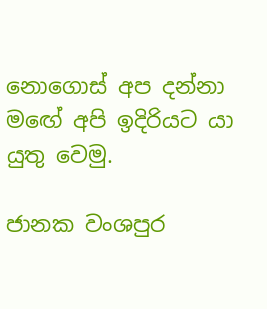නොගොස් අප දන්නා මඟේ අපි ඉදිරියට යා යුතු වෙමු.

ජානක වංශපුර